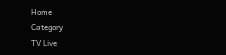Home
Category
TV Live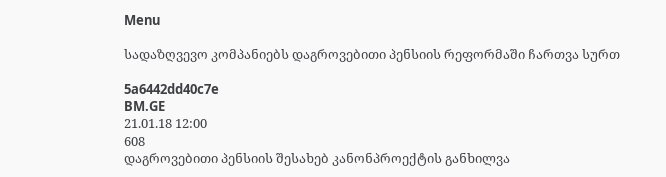Menu

სადაზღვევო კომპანიებს დაგროვებითი პენსიის რეფორმაში ჩართვა სურთ

5a6442dd40c7e
BM.GE
21.01.18 12:00
608
დაგროვებითი პენსიის შესახებ კანონპროექტის განხილვა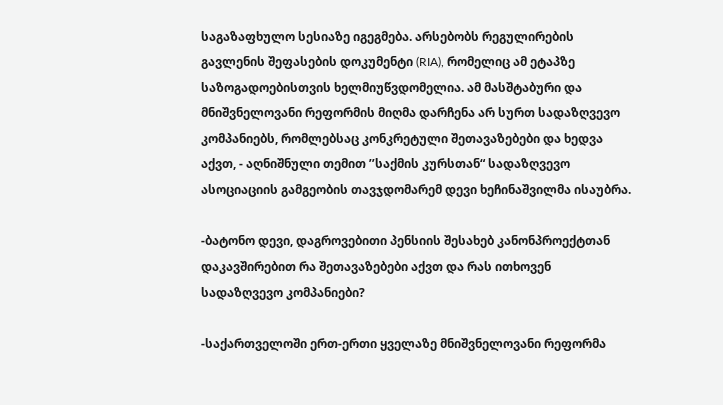საგაზაფხულო სესიაზე იგეგმება. არსებობს რეგულირების გავლენის შეფასების დოკუმენტი (RIA), რომელიც ამ ეტაპზე საზოგადოებისთვის ხელმიუწვდომელია. ამ მასშტაბური და მნიშვნელოვანი რეფორმის მიღმა დარჩენა არ სურთ სადაზღვევო კომპანიებს, რომლებსაც კონკრეტული შეთავაზებები და ხედვა აქვთ, - აღნიშნული თემით ’’საქმის კურსთან“ სადაზღვევო ასოციაციის გამგეობის თავჯდომარემ დევი ხეჩინაშვილმა ისაუბრა.

-ბატონო დევი, დაგროვებითი პენსიის შესახებ კანონპროექტთან დაკავშირებით რა შეთავაზებები აქვთ და რას ითხოვენ სადაზღვევო კომპანიები?

-საქართველოში ერთ-ერთი ყველაზე მნიშვნელოვანი რეფორმა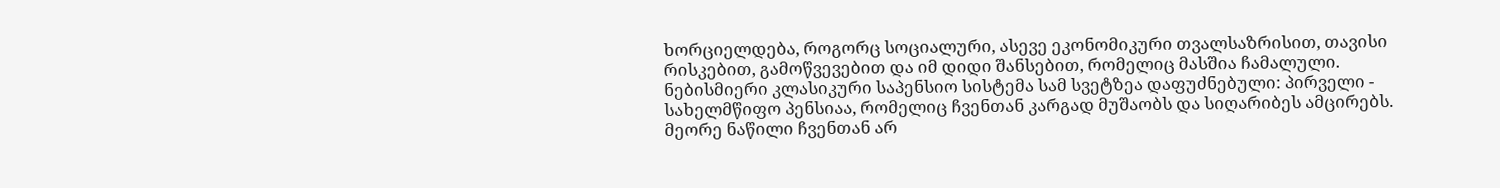ხორციელდება, როგორც სოციალური, ასევე ეკონომიკური თვალსაზრისით, თავისი რისკებით, გამოწვევებით და იმ დიდი შანსებით, რომელიც მასშია ჩამალული. ნებისმიერი კლასიკური საპენსიო სისტემა სამ სვეტზეა დაფუძნებული: პირველი - სახელმწიფო პენსიაა, რომელიც ჩვენთან კარგად მუშაობს და სიღარიბეს ამცირებს. მეორე ნაწილი ჩვენთან არ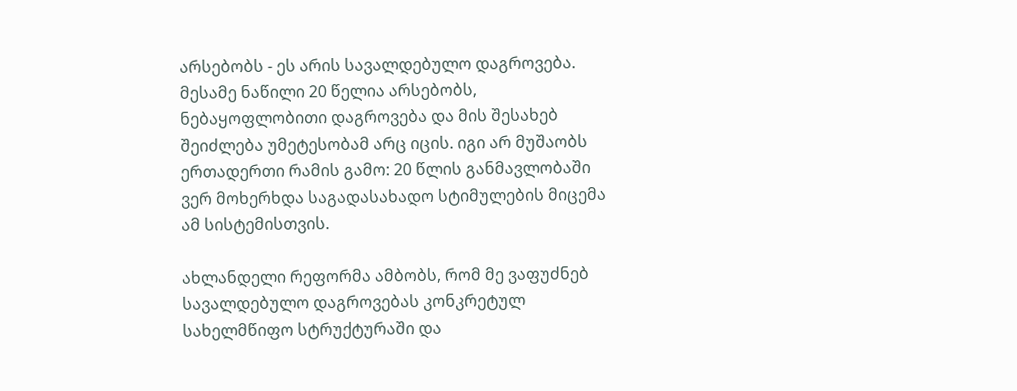არსებობს - ეს არის სავალდებულო დაგროვება. მესამე ნაწილი 20 წელია არსებობს, ნებაყოფლობითი დაგროვება და მის შესახებ შეიძლება უმეტესობამ არც იცის. იგი არ მუშაობს ერთადერთი რამის გამო: 20 წლის განმავლობაში ვერ მოხერხდა საგადასახადო სტიმულების მიცემა ამ სისტემისთვის.

ახლანდელი რეფორმა ამბობს, რომ მე ვაფუძნებ სავალდებულო დაგროვებას კონკრეტულ სახელმწიფო სტრუქტურაში და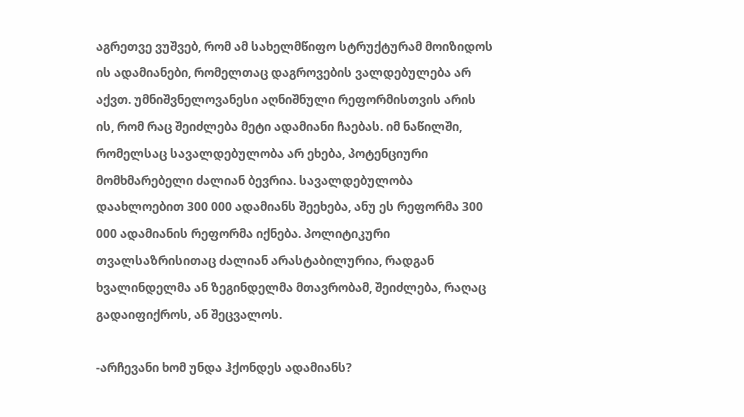აგრეთვე ვუშვებ, რომ ამ სახელმწიფო სტრუქტურამ მოიზიდოს ის ადამიანები, რომელთაც დაგროვების ვალდებულება არ აქვთ. უმნიშვნელოვანესი აღნიშნული რეფორმისთვის არის ის, რომ რაც შეიძლება მეტი ადამიანი ჩაებას. იმ ნაწილში, რომელსაც სავალდებულობა არ ეხება, პოტენციური მომხმარებელი ძალიან ბევრია. სავალდებულობა დაახლოებით 300 000 ადამიანს შეეხება, ანუ ეს რეფორმა 300 000 ადამიანის რეფორმა იქნება. პოლიტიკური თვალსაზრისითაც ძალიან არასტაბილურია, რადგან ხვალინდელმა ან ზეგინდელმა მთავრობამ, შეიძლება, რაღაც გადაიფიქროს, ან შეცვალოს.

-არჩევანი ხომ უნდა ჰქონდეს ადამიანს?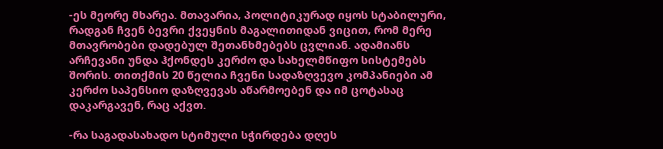-ეს მეორე მხარეა. მთავარია, პოლიტიკურად იყოს სტაბილური, რადგან ჩვენ ბევრი ქვეყნის მაგალითიდან ვიცით, რომ მერე მთავრობები დადებულ შეთანხმებებს ცვლიან. ადამიანს არჩევანი უნდა ჰქონდეს კერძო და სახელმწიფო სისტემებს შორის. თითქმის 20 წელია ჩვენი სადაზღვევო კომპანიები ამ კერძო საპენსიო დაზღვევას აწარმოებენ და იმ ცოტასაც დაკარგავენ, რაც აქვთ.

-რა საგადასახადო სტიმული სჭირდება დღეს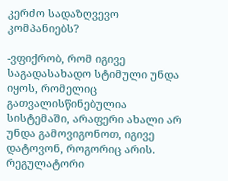კერძო სადაზღვევო კომპანიებს?

-ვფიქრობ, რომ იგივე საგადასახადო სტიმული უნდა იყოს, რომელიც გათვალისწინებულია სისტემაში, არაფერი ახალი არ უნდა გამოვიგონოთ, იგივე დატოვონ, როგორიც არის. რეგულატორი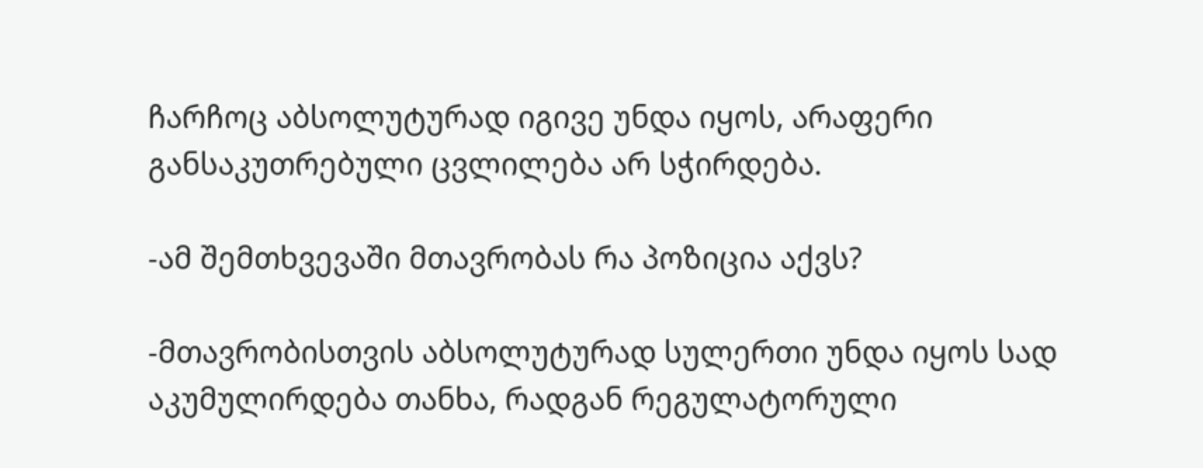ჩარჩოც აბსოლუტურად იგივე უნდა იყოს, არაფერი განსაკუთრებული ცვლილება არ სჭირდება.

-ამ შემთხვევაში მთავრობას რა პოზიცია აქვს?

-მთავრობისთვის აბსოლუტურად სულერთი უნდა იყოს სად აკუმულირდება თანხა, რადგან რეგულატორული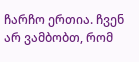ჩარჩო ერთია. ჩვენ არ ვამბობთ, რომ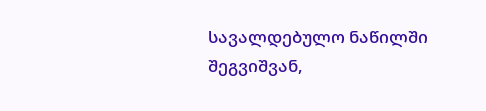სავალდებულო ნაწილში შეგვიშვან,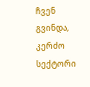ჩვენ გვინდა, კერძო სექტორი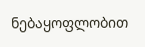ნებაყოფლობით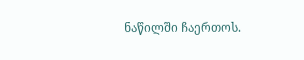ნაწილში ჩაერთოს.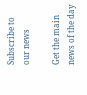Subscribe to our news

Get the main news of the day